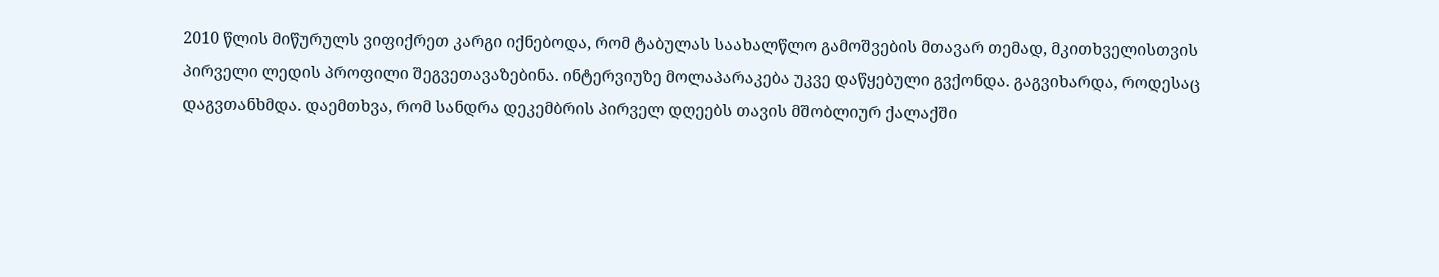2010 წლის მიწურულს ვიფიქრეთ კარგი იქნებოდა, რომ ტაბულას საახალწლო გამოშვების მთავარ თემად, მკითხველისთვის პირველი ლედის პროფილი შეგვეთავაზებინა. ინტერვიუზე მოლაპარაკება უკვე დაწყებული გვქონდა. გაგვიხარდა, როდესაც დაგვთანხმდა. დაემთხვა, რომ სანდრა დეკემბრის პირველ დღეებს თავის მშობლიურ ქალაქში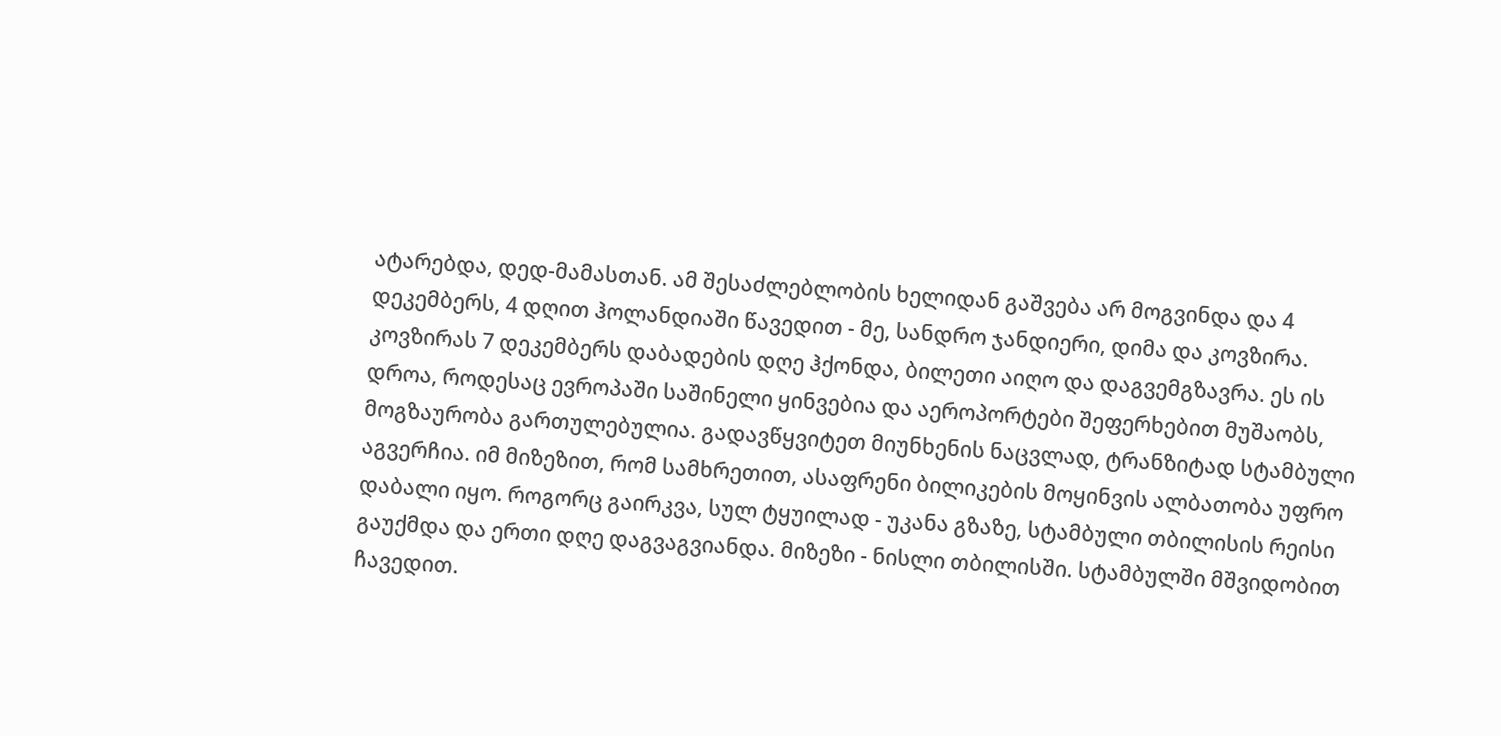ატარებდა, დედ-მამასთან. ამ შესაძლებლობის ხელიდან გაშვება არ მოგვინდა და 4 დეკემბერს, 4 დღით ჰოლანდიაში წავედით - მე, სანდრო ჯანდიერი, დიმა და კოვზირა. კოვზირას 7 დეკემბერს დაბადების დღე ჰქონდა, ბილეთი აიღო და დაგვემგზავრა. ეს ის დროა, როდესაც ევროპაში საშინელი ყინვებია და აეროპორტები შეფერხებით მუშაობს, მოგზაურობა გართულებულია. გადავწყვიტეთ მიუნხენის ნაცვლად, ტრანზიტად სტამბული აგვერჩია. იმ მიზეზით, რომ სამხრეთით, ასაფრენი ბილიკების მოყინვის ალბათობა უფრო დაბალი იყო. როგორც გაირკვა, სულ ტყუილად - უკანა გზაზე, სტამბული თბილისის რეისი გაუქმდა და ერთი დღე დაგვაგვიანდა. მიზეზი - ნისლი თბილისში. სტამბულში მშვიდობით ჩავედით.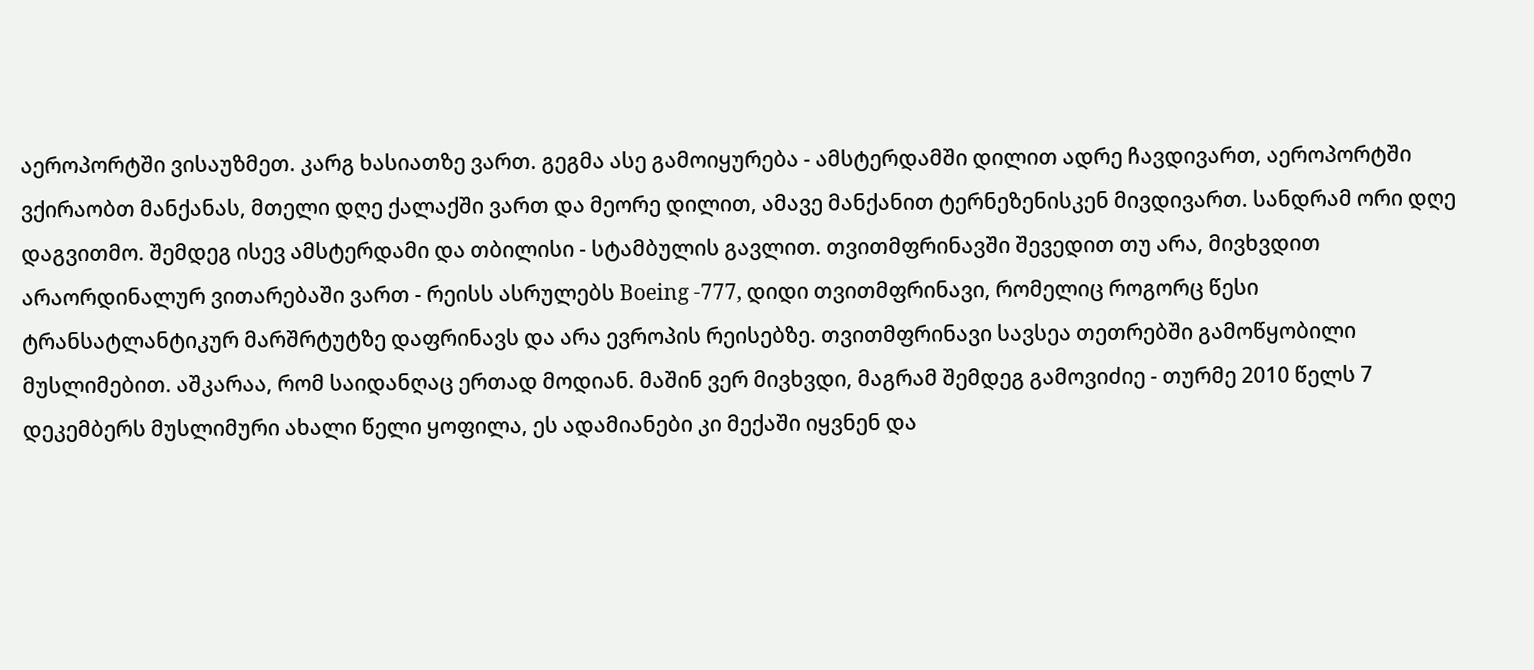აეროპორტში ვისაუზმეთ. კარგ ხასიათზე ვართ. გეგმა ასე გამოიყურება - ამსტერდამში დილით ადრე ჩავდივართ, აეროპორტში ვქირაობთ მანქანას, მთელი დღე ქალაქში ვართ და მეორე დილით, ამავე მანქანით ტერნეზენისკენ მივდივართ. სანდრამ ორი დღე დაგვითმო. შემდეგ ისევ ამსტერდამი და თბილისი - სტამბულის გავლით. თვითმფრინავში შევედით თუ არა, მივხვდით არაორდინალურ ვითარებაში ვართ - რეისს ასრულებს Boeing -777, დიდი თვითმფრინავი, რომელიც როგორც წესი ტრანსატლანტიკურ მარშრტუტზე დაფრინავს და არა ევროპის რეისებზე. თვითმფრინავი სავსეა თეთრებში გამოწყობილი მუსლიმებით. აშკარაა, რომ საიდანღაც ერთად მოდიან. მაშინ ვერ მივხვდი, მაგრამ შემდეგ გამოვიძიე - თურმე 2010 წელს 7 დეკემბერს მუსლიმური ახალი წელი ყოფილა, ეს ადამიანები კი მექაში იყვნენ და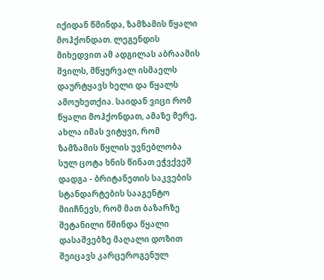იქიდან წმინდა, ზამზამის წყალი მოჰქონდათ. ლეგენდის მიხედვით ამ ადგილას აბრაამის შვილს, მწყურვალ ისმაელს დაურტყავს ხელი და წყალს ამოუხეთქია. საიდან ვიცი რომ წყალი მოჰქონდათ, ამაზე მერე, ახლა იმას ვიტყვი, რომ ზამზამის წყლის უვნებლობა სულ ცოტა ხნის წინათ ეჭვქვეშ დადგა - ბრიტანეთის საკვების სტანდარტების სააგენტო მიიჩნევს, რომ მათ ბაზარზე შეტანილი წმინდა წყალი დასაშვებზე მაღალი დოზით შეიცავს კარცეროგენულ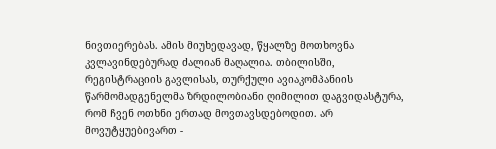ნივთიერებას. ამის მიუხედავად, წყალზე მოთხოვნა კვლავინდებურად ძალიან მაღალია. თბილისში, რეგისტრაციის გავლისას, თურქული ავიაკომპანიის წარმომადგენელმა ზრდილობიანი ღიმილით დაგვიდასტურა, რომ ჩვენ ოთხნი ერთად მოვთავსდებოდით. არ მოვუტყუებივართ -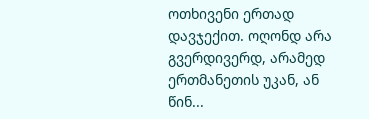ოთხივენი ერთად დავჯექით. ოღონდ არა გვერდივერდ, არამედ ერთმანეთის უკან, ან წინ...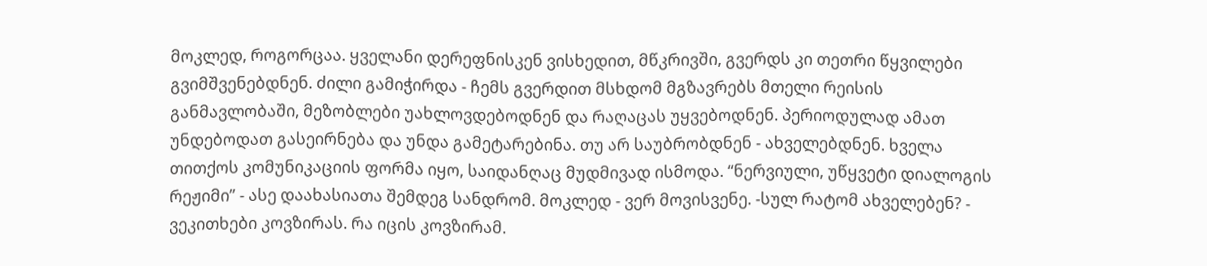მოკლედ, როგორცაა. ყველანი დერეფნისკენ ვისხედით, მწკრივში, გვერდს კი თეთრი წყვილები გვიმშვენებდნენ. ძილი გამიჭირდა - ჩემს გვერდით მსხდომ მგზავრებს მთელი რეისის განმავლობაში, მეზობლები უახლოვდებოდნენ და რაღაცას უყვებოდნენ. პერიოდულად ამათ უნდებოდათ გასეირნება და უნდა გამეტარებინა. თუ არ საუბრობდნენ - ახველებდნენ. ხველა თითქოს კომუნიკაციის ფორმა იყო, საიდანღაც მუდმივად ისმოდა. “ნერვიული, უწყვეტი დიალოგის რეჟიმი” - ასე დაახასიათა შემდეგ სანდრომ. მოკლედ - ვერ მოვისვენე. -სულ რატომ ახველებენ? - ვეკითხები კოვზირას. რა იცის კოვზირამ.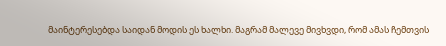მაინტერესებდა საიდან მოდის ეს ხალხი. მაგრამ მალევე მივხვდი, რომ ამას ჩემთვის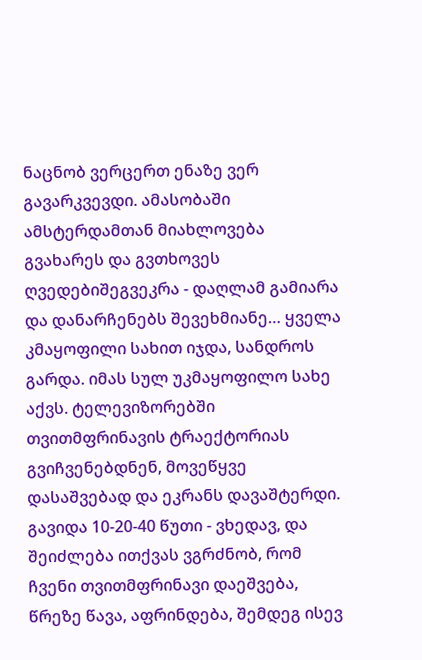ნაცნობ ვერცერთ ენაზე ვერ გავარკვევდი. ამასობაში ამსტერდამთან მიახლოვება გვახარეს და გვთხოვეს ღვედებიშეგვეკრა - დაღლამ გამიარა და დანარჩენებს შევეხმიანე… ყველა კმაყოფილი სახით იჯდა, სანდროს გარდა. იმას სულ უკმაყოფილო სახე აქვს. ტელევიზორებში თვითმფრინავის ტრაექტორიას გვიჩვენებდნენ, მოვეწყვე დასაშვებად და ეკრანს დავაშტერდი. გავიდა 10-20-40 წუთი - ვხედავ, და შეიძლება ითქვას ვგრძნობ, რომ ჩვენი თვითმფრინავი დაეშვება, წრეზე წავა, აფრინდება, შემდეგ ისევ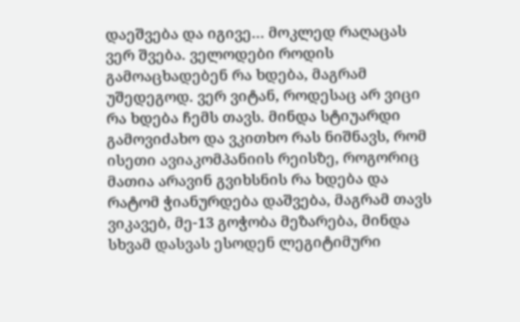დაეშვება და იგივე… მოკლედ რაღაცას ვერ შვება. ველოდები როდის გამოაცხადებენ რა ხდება, მაგრამ უშედეგოდ. ვერ ვიტან, როდესაც არ ვიცი რა ხდება ჩემს თავს. მინდა სტიუარდი გამოვიძახო და ვკითხო რას ნიშნავს, რომ ისეთი ავიაკომპანიის რეისზე, როგორიც მათია არავინ გვიხსნის რა ხდება და რატომ ჭიანურდება დაშვება, მაგრამ თავს ვიკავებ, მე-13 გოჭობა მეზარება, მინდა სხვამ დასვას ესოდენ ლეგიტიმური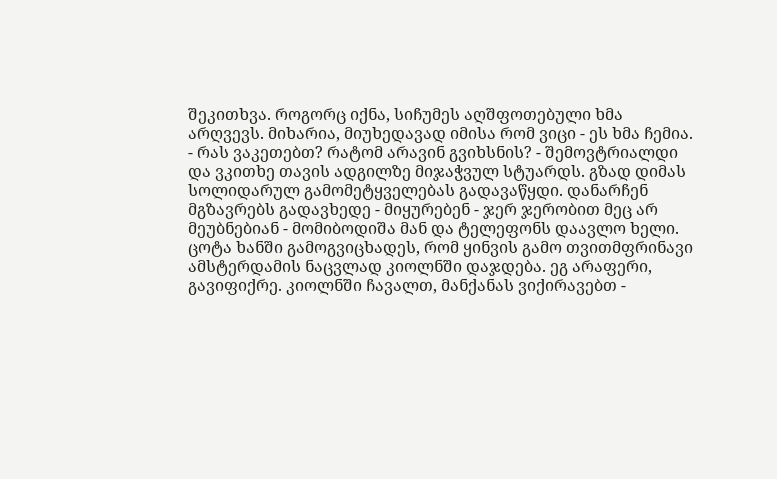შეკითხვა. როგორც იქნა, სიჩუმეს აღშფოთებული ხმა არღვევს. მიხარია, მიუხედავად იმისა რომ ვიცი - ეს ხმა ჩემია. - რას ვაკეთებთ? რატომ არავინ გვიხსნის? - შემოვტრიალდი და ვკითხე თავის ადგილზე მიჯაჭვულ სტუარდს. გზად დიმას სოლიდარულ გამომეტყველებას გადავაწყდი. დანარჩენ მგზავრებს გადავხედე - მიყურებენ - ჯერ ჯერობით მეც არ მეუბნებიან - მომიბოდიშა მან და ტელეფონს დაავლო ხელი. ცოტა ხანში გამოგვიცხადეს, რომ ყინვის გამო თვითმფრინავი ამსტერდამის ნაცვლად კიოლნში დაჯდება. ეგ არაფერი, გავიფიქრე. კიოლნში ჩავალთ, მანქანას ვიქირავებთ -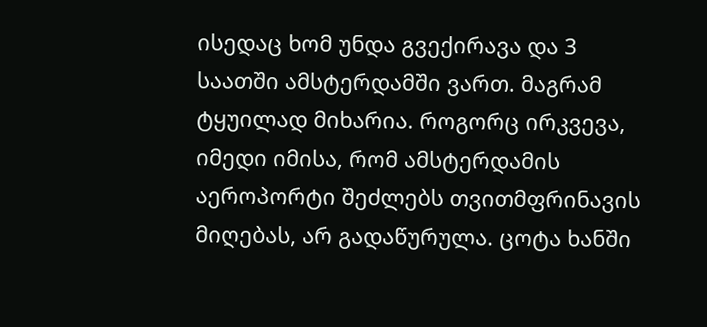ისედაც ხომ უნდა გვექირავა და 3 საათში ამსტერდამში ვართ. მაგრამ ტყუილად მიხარია. როგორც ირკვევა, იმედი იმისა, რომ ამსტერდამის აეროპორტი შეძლებს თვითმფრინავის მიღებას, არ გადაწურულა. ცოტა ხანში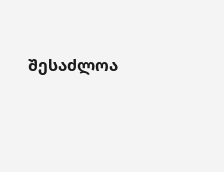შესაძლოა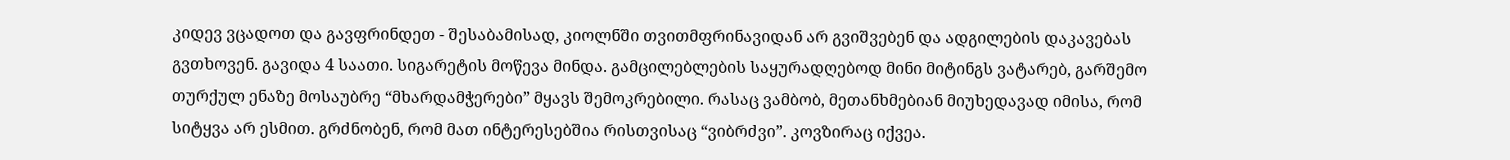კიდევ ვცადოთ და გავფრინდეთ - შესაბამისად, კიოლნში თვითმფრინავიდან არ გვიშვებენ და ადგილების დაკავებას გვთხოვენ. გავიდა 4 საათი. სიგარეტის მოწევა მინდა. გამცილებლების საყურადღებოდ მინი მიტინგს ვატარებ, გარშემო თურქულ ენაზე მოსაუბრე “მხარდამჭერები” მყავს შემოკრებილი. რასაც ვამბობ, მეთანხმებიან მიუხედავად იმისა, რომ სიტყვა არ ესმით. გრძნობენ, რომ მათ ინტერესებშია რისთვისაც “ვიბრძვი”. კოვზირაც იქვეა.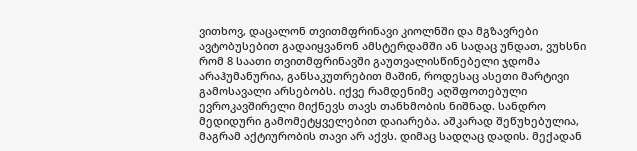ვითხოვ, დაცალონ თვითმფრინავი კიოლნში და მგზავრები ავტობუსებით გადაიყვანონ ამსტერდამში ან სადაც უნდათ, ვუხსნი რომ 8 საათი თვითმფრინავში გაუთვალისწინებელი ჯდომა არაჰუმანურია, განსაკუთრებით მაშინ, როდესაც ასეთი მარტივი გამოსავალი არსებობს. იქვე რამდენიმე აღშფოთებული ევროკავშირელი მიქნევს თავს თანხმობის ნიშნად. სანდრო მედიდური გამომეტყველებით დაიარება. აშკარად შეწუხებულია, მაგრამ აქტიურობის თავი არ აქვს. დიმაც სადღაც დადის. მექადან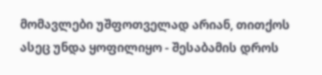მომავლები უშფოთველად არიან, თითქოს ასეც უნდა ყოფილიყო - შესაბამის დროს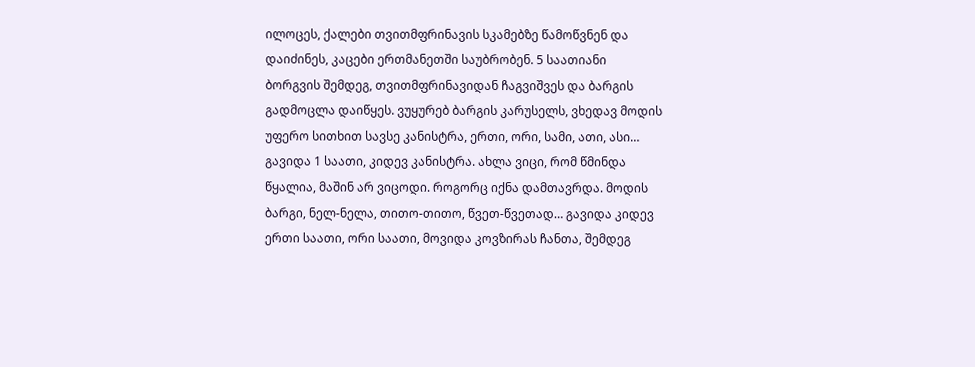ილოცეს, ქალები თვითმფრინავის სკამებზე წამოწვნენ და დაიძინეს, კაცები ერთმანეთში საუბრობენ. 5 საათიანი ბორგვის შემდეგ, თვითმფრინავიდან ჩაგვიშვეს და ბარგის გადმოცლა დაიწყეს. ვუყურებ ბარგის კარუსელს, ვხედავ მოდის უფერო სითხით სავსე კანისტრა, ერთი, ორი, სამი, ათი, ასი… გავიდა 1 საათი, კიდევ კანისტრა. ახლა ვიცი, რომ წმინდა წყალია, მაშინ არ ვიცოდი. როგორც იქნა დამთავრდა. მოდის ბარგი, ნელ-ნელა, თითო-თითო, წვეთ-წვეთად… გავიდა კიდევ ერთი საათი, ორი საათი, მოვიდა კოვზირას ჩანთა, შემდეგ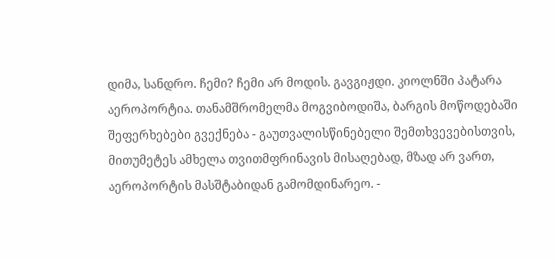დიმა, სანდრო. ჩემი? ჩემი არ მოდის. გავგიჟდი. კიოლნში პატარა აეროპორტია. თანამშრომელმა მოგვიბოდიშა, ბარგის მოწოდებაში შეფერხებები გვექნება - გაუთვალისწინებელი შემთხვევებისთვის, მითუმეტეს ამხელა თვითმფრინავის მისაღებად, მზად არ ვართ, აეროპორტის მასშტაბიდან გამომდინარეო. -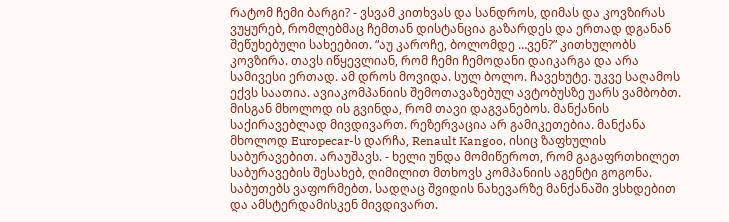რატომ ჩემი ბარგი? - ვსვამ კითხვას და სანდროს, დიმას და კოვზირას ვუყურებ, რომლებმაც ჩემთან დისტანცია გაზარდეს და ერთად დგანან შეწუხებული სახეებით. “აუ კაროჩე, ბოლომდე …ვენ?” კითხულობს კოვზირა. თავს იწყევლიან, რომ ჩემი ჩემოდანი დაიკარგა და არა სამივესი ერთად. ამ დროს მოვიდა. სულ ბოლო. ჩავეხუტე. უკვე საღამოს ექვს საათია. ავიაკომპანიის შემოთავაზებულ ავტობუსზე უარს ვამბობთ. მისგან მხოლოდ ის გვინდა, რომ თავი დაგვანებოს. მანქანის საქირავებლად მივდივართ. რეზერვაცია არ გამიკეთებია. მანქანა მხოლოდ Europecar-ს დარჩა, Renault Kangoo, ისიც ზაფხულის საბურავებით. არაუშავს. - ხელი უნდა მომიწეროთ, რომ გაგაფრთხილეთ საბურავების შესახებ, ღიმილით მთხოვს კომპანიის აგენტი გოგონა. საბუთებს ვაფორმებთ. სადღაც შვიდის ნახევარზე მანქანაში ვსხდებით და ამსტერდამისკენ მივდივართ.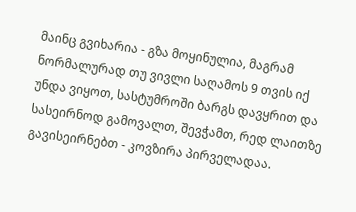მაინც გვიხარია - გზა მოყინულია, მაგრამ ნორმალურად თუ ვივლი საღამოს 9 თვის იქ უნდა ვიყოთ, სასტუმროში ბარგს დავყრით და სასეირნოდ გამოვალთ, შევჭამთ, რედ ლაითზე გავისეირნებთ - კოვზირა პირველადაა.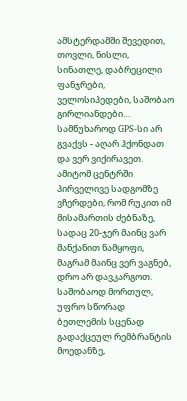ამსტერდამში შევედით, თოვლი, ნისლი, სინათლე, დაბრეცილი ფანჯრები, ველოსიპედები, საშობაო გირლიანდები… სამწუხაროდ GPS-სი არ გვაქვს - აღარ ჰქონდათ და ვერ ვიქირავეთ. ამიტომ ცენტრში პირველივე სადგომზე ვჩერდები, რომ რუკით იმ მისამართის ძებნაზე, სადაც 20-ჯერ მაინც ვარ მანქანით ნამყოფი, მაგრამ მაინც ვერ ვაგნებ, დრო არ დავკარგოთ. საშობაოდ მორთულ, უფრო სწორად ბეთლემის სცენად გადაქცეულ რემბრანტის მოედანზე,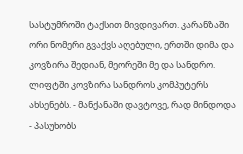სასტუმროში ტაქსით მივდივართ. კარანზაში ორი ნომერი გვაქვს აღებული, ერთში დიმა და კოვზირა შედიან, მეორეში მე და სანდრო. ლიფტში კოვზირა სანდროს კომპუტერს ახსენებს. - მანქანაში დავტოვე, რად მინდოდა - პასუხობს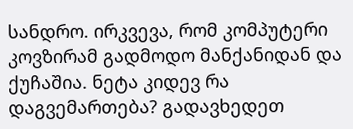სანდრო. ირკვევა, რომ კომპუტერი კოვზირამ გადმოდო მანქანიდან და ქუჩაშია. ნეტა კიდევ რა დაგვემართება? გადავხედეთ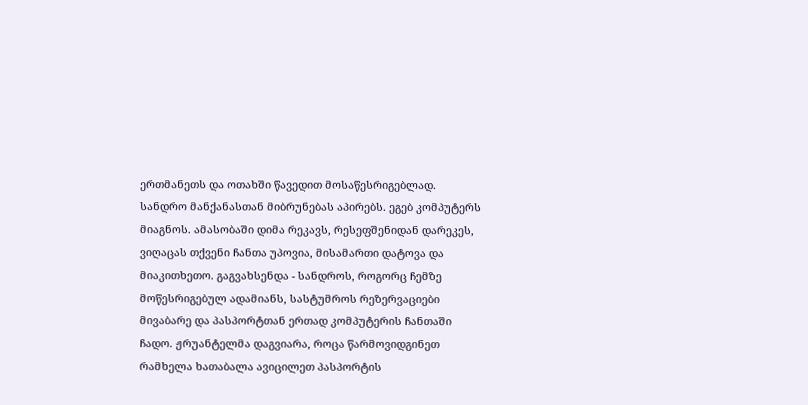ერთმანეთს და ოთახში წავედით მოსაწესრიგებლად. სანდრო მანქანასთან მიბრუნებას აპირებს. ეგებ კომპუტერს მიაგნოს. ამასობაში დიმა რეკავს, რესეფშენიდან დარეკეს, ვიღაცას თქვენი ჩანთა უპოვია, მისამართი დატოვა და მიაკითხეთო. გაგვახსენდა - სანდროს, როგორც ჩემზე მოწესრიგებულ ადამიანს, სასტუმროს რეზერვაციები მივაბარე და პასპორტთან ერთად კომპუტერის ჩანთაში ჩადო. ჟრუანტელმა დაგვიარა, როცა წარმოვიდგინეთ რამხელა ხათაბალა ავიცილეთ პასპორტის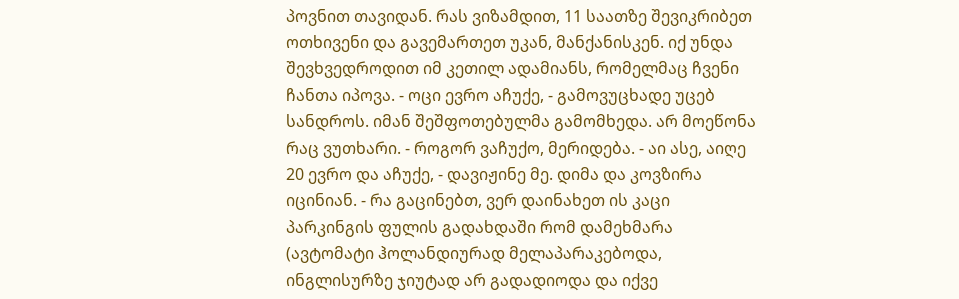პოვნით თავიდან. რას ვიზამდით, 11 საათზე შევიკრიბეთ ოთხივენი და გავემართეთ უკან, მანქანისკენ. იქ უნდა შევხვედროდით იმ კეთილ ადამიანს, რომელმაც ჩვენი ჩანთა იპოვა. - ოცი ევრო აჩუქე, - გამოვუცხადე უცებ სანდროს. იმან შეშფოთებულმა გამომხედა. არ მოეწონა რაც ვუთხარი. - როგორ ვაჩუქო, მერიდება. - აი ასე, აიღე 20 ევრო და აჩუქე, - დავიჟინე მე. დიმა და კოვზირა იცინიან. - რა გაცინებთ, ვერ დაინახეთ ის კაცი პარკინგის ფულის გადახდაში რომ დამეხმარა (ავტომატი ჰოლანდიურად მელაპარაკებოდა, ინგლისურზე ჯიუტად არ გადადიოდა და იქვე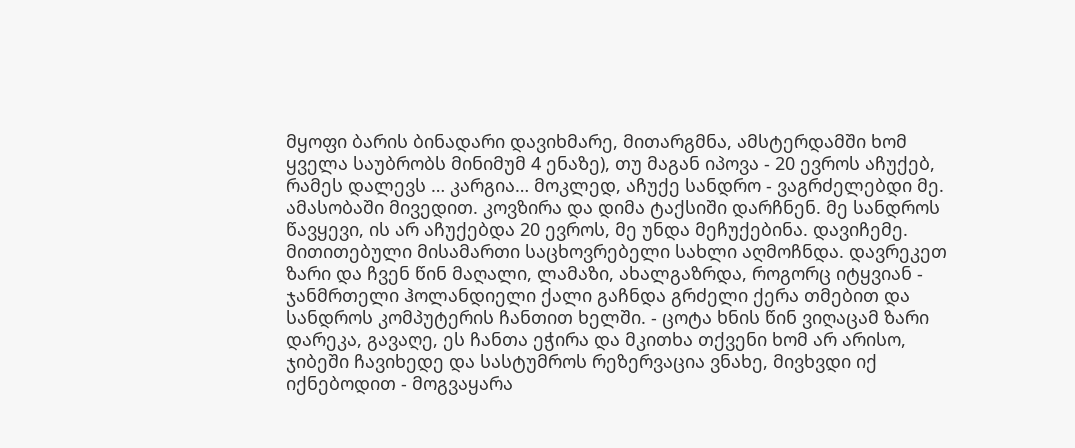მყოფი ბარის ბინადარი დავიხმარე, მითარგმნა, ამსტერდამში ხომ ყველა საუბრობს მინიმუმ 4 ენაზე), თუ მაგან იპოვა - 20 ევროს აჩუქებ, რამეს დალევს … კარგია… მოკლედ, აჩუქე სანდრო - ვაგრძელებდი მე. ამასობაში მივედით. კოვზირა და დიმა ტაქსიში დარჩნენ. მე სანდროს წავყევი, ის არ აჩუქებდა 20 ევროს, მე უნდა მეჩუქებინა. დავიჩემე. მითითებული მისამართი საცხოვრებელი სახლი აღმოჩნდა. დავრეკეთ ზარი და ჩვენ წინ მაღალი, ლამაზი, ახალგაზრდა, როგორც იტყვიან - ჯანმრთელი ჰოლანდიელი ქალი გაჩნდა გრძელი ქერა თმებით და სანდროს კომპუტერის ჩანთით ხელში. - ცოტა ხნის წინ ვიღაცამ ზარი დარეკა, გავაღე, ეს ჩანთა ეჭირა და მკითხა თქვენი ხომ არ არისო, ჯიბეში ჩავიხედე და სასტუმროს რეზერვაცია ვნახე, მივხვდი იქ იქნებოდით - მოგვაყარა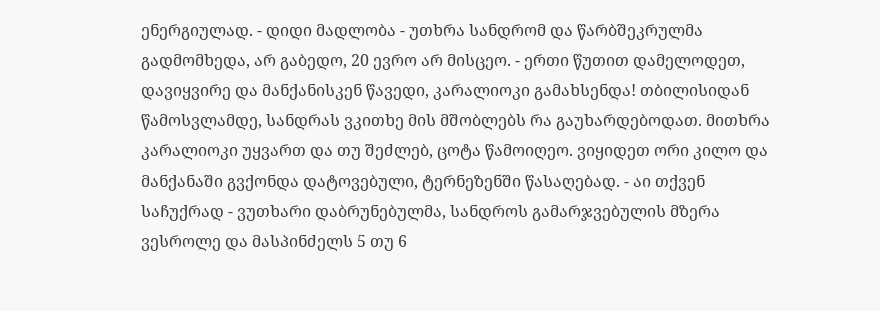ენერგიულად. - დიდი მადლობა - უთხრა სანდრომ და წარბშეკრულმა გადმომხედა, არ გაბედო, 20 ევრო არ მისცეო. - ერთი წუთით დამელოდეთ, დავიყვირე და მანქანისკენ წავედი, კარალიოკი გამახსენდა! თბილისიდან წამოსვლამდე, სანდრას ვკითხე მის მშობლებს რა გაუხარდებოდათ. მითხრა კარალიოკი უყვართ და თუ შეძლებ, ცოტა წამოიღეო. ვიყიდეთ ორი კილო და მანქანაში გვქონდა დატოვებული, ტერნეზენში წასაღებად. - აი თქვენ საჩუქრად - ვუთხარი დაბრუნებულმა, სანდროს გამარჯვებულის მზერა ვესროლე და მასპინძელს 5 თუ 6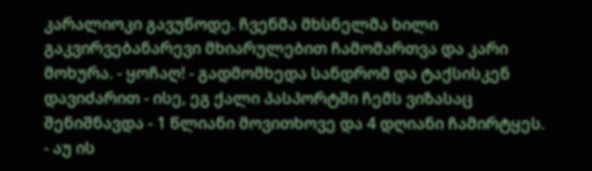კარალიოკი გავუწოდე. ჩვენმა მხსნელმა ხილი გაკვირვებანარევი მხიარულებით ჩამომართვა და კარი მოხურა. - ყოჩაღ! - გადმომხედა სანდრომ და ტაქსისკენ დავიძარით - ისე, ეგ ქალი პასპორტში ჩემს ვიზასაც შენიშნავდა - 1 წლიანი მოვითხოვე და 4 დღიანი ჩამირტყეს. - აუ ის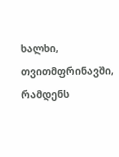ხალხი, თვითმფრინავში, რამდენს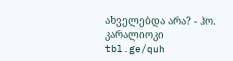ახველებდა არა? - ჰო.
კარალიოკი
tbl.ge/quh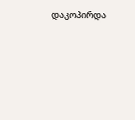დაკოპირდა